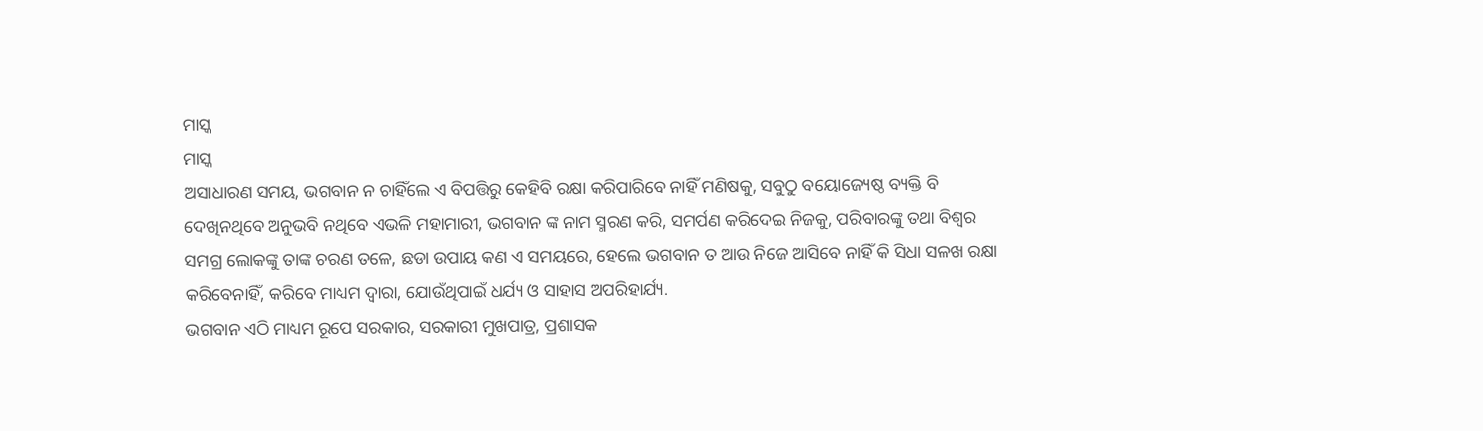ମାସ୍କ
ମାସ୍କ
ଅସାଧାରଣ ସମୟ, ଭଗବାନ ନ ଚାହିଁଲେ ଏ ବିପତ୍ତିରୁ କେହିବି ରକ୍ଷା କରିପାରିବେ ନାହିଁ ମଣିଷକୁ, ସବୁଠୁ ବୟୋଜ୍ୟେଷ୍ଠ ବ୍ୟକ୍ତି ବି ଦେଖିନଥିବେ ଅନୁଭବି ନଥିବେ ଏଭଳି ମହାମାରୀ, ଭଗବାନ ଙ୍କ ନାମ ସ୍ମରଣ କରି, ସମର୍ପଣ କରିଦେଇ ନିଜକୁ, ପରିବାରଙ୍କୁ ତଥା ବିଶ୍ୱର ସମଗ୍ର ଲୋକଙ୍କୁ ତାଙ୍କ ଚରଣ ତଳେ, ଛଡା ଉପାୟ କଣ ଏ ସମୟରେ, ହେଲେ ଭଗବାନ ତ ଆଉ ନିଜେ ଆସିବେ ନାହିଁ କି ସିଧା ସଳଖ ରକ୍ଷା କରିବେନାହିଁ, କରିବେ ମାଧ୍ୟମ ଦ୍ୱାରା, ଯୋଉଁଥିପାଇଁ ଧର୍ଯ୍ୟ ଓ ସାହାସ ଅପରିହାର୍ଯ୍ୟ.
ଭଗବାନ ଏଠି ମାଧ୍ୟମ ରୂପେ ସରକାର, ସରକାରୀ ମୁଖପାତ୍ର, ପ୍ରଶାସକ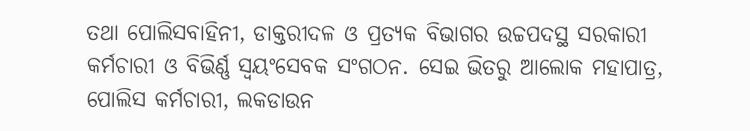ତଥା ପୋଲିସବାହିନୀ, ଡାକ୍ତରୀଦଳ ଓ ପ୍ରତ୍ୟକ ବିଭାଗର ଉଚ୍ଚପଦସ୍ଥ ସରକାରୀ କର୍ମଚାରୀ ଓ ବିଭିର୍ଣ୍ଣ ସ୍ୱୟଂସେବକ ସଂଗଠନ. ସେଇ ଭିତରୁ ଆଲୋକ ମହାପାତ୍ର, ପୋଲିସ କର୍ମଚାରୀ, ଲକଡାଉନ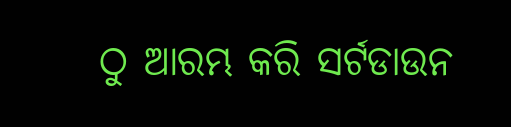ଠୁ ଆରମ୍ଭ କରି ସର୍ଟଡାଉନ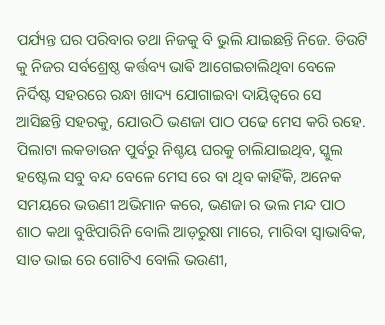ପର୍ଯ୍ୟନ୍ତ ଘର ପରିବାର ତଥା ନିଜକୁ ବି ଭୁଲି ଯାଇଛନ୍ତି ନିଜେ. ଡିଉଟି କୁ ନିଜର ସର୍ବଶ୍ରେଷ୍ଠ କର୍ତ୍ତବ୍ୟ ଭାଵି ଆଗେଇଚାଲିଥିବା ବେଳେ ନିର୍ଦିଷ୍ଟ ସହରରେ ରନ୍ଧା ଖାଦ୍ୟ ଯୋଗାଇବା ଦାୟିତ୍ୱରେ ସେ ଆସିଛନ୍ତି ସହରକୁ, ଯୋଉଠି ଭଣଜା ପାଠ ପଢେ ମେସ କରି ରହେ.
ପିଲାଟା ଲକଡାଉନ ପୁର୍ବରୁ ନିଶ୍ଚୟ ଘରକୁ ଚାଲିଯାଇଥିବ, ସ୍କୁଲ ହଷ୍ଟେଲ ସବୁ ବନ୍ଦ ବେଳେ ମେସ ରେ ବା ଥିବ କାହିଁକି, ଅନେକ ସମୟରେ ଭଉଣୀ ଅଭିମାନ କରେ, ଭଣଜା ର ଭଲ ମନ୍ଦ ପାଠ ଶାଠ କଥା ବୁଝିପାରିନି ବୋଲି ଆଡ଼ରୁଷା ମାରେ, ମାରିବା ସ୍ୱାଭାବିକ, ସାତ ଭାଇ ରେ ଗୋଟିଏ ବୋଲି ଭଉଣୀ,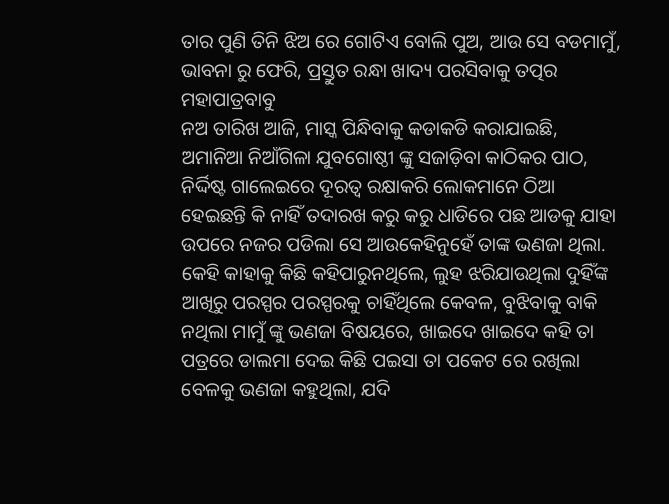ତାର ପୁଣି ତିନି ଝିଅ ରେ ଗୋଟିଏ ବୋଲି ପୁଅ, ଆଉ ସେ ବଡମାମୁଁ, ଭାବନା ରୁ ଫେରି, ପ୍ରସ୍ତୁତ ରନ୍ଧା ଖାଦ୍ୟ ପରସିବାକୁ ତତ୍ପର ମହାପାତ୍ରବାବୁ
ନଅ ତାରିଖ ଆଜି, ମାସ୍କ ପିନ୍ଧିବାକୁ କଡାକଡି କରାଯାଇଛି, ଅମାନିଆ ନିଆଁଗିଳା ଯୁବଗୋଷ୍ଠୀ ଙ୍କୁ ସଜାଡ଼ିବା କାଠିକର ପାଠ, ନିର୍ଦ୍ଦିଷ୍ଟ ଗାଲେଇରେ ଦୂରତ୍ୱ ରକ୍ଷାକରି ଲୋକମାନେ ଠିଆ ହେଇଛନ୍ତି କି ନାହିଁ ତଦାରଖ କରୁ କରୁ ଧାଡିରେ ପଛ ଆଡକୁ ଯାହା ଉପରେ ନଜର ପଡିଲା ସେ ଆଉକେହିନୁହେଁ ତାଙ୍କ ଭଣଜା ଥିଲା.
କେହି କାହାକୁ କିଛି କହିପାରୁନଥିଲେ, ଲୁହ ଝରିଯାଉଥିଲା ଦୁହିଁଙ୍କ ଆଖିରୁ ପରସ୍ପର ପରସ୍ପରକୁ ଚାହିଁଥିଲେ କେବଳ, ବୁଝିବାକୁ ବାକି ନଥିଲା ମାମୁଁ ଙ୍କୁ ଭଣଜା ବିଷୟରେ, ଖାଇଦେ ଖାଇଦେ କହି ତା ପତ୍ରରେ ଡାଲମା ଦେଇ କିଛି ପଇସା ତା ପକେଟ ରେ ରଖିଲା ବେଳକୁ ଭଣଜା କହୁଥିଲା, ଯଦି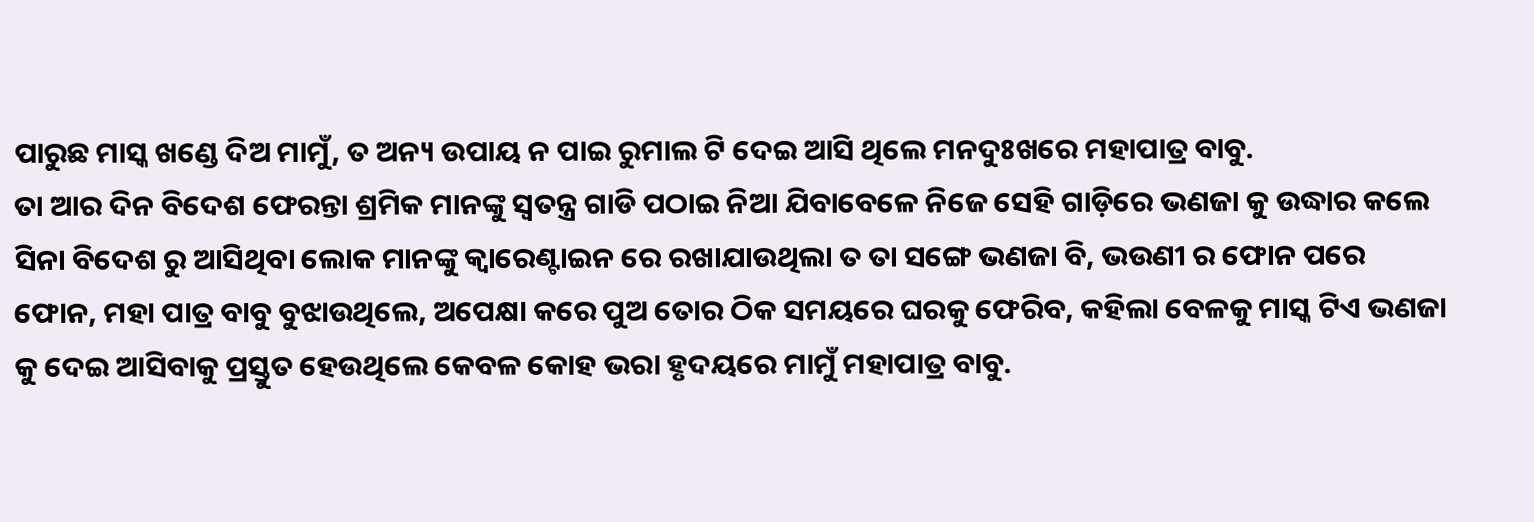ପାରୁଛ ମାସ୍କ ଖଣ୍ଡେ ଦିଅ ମାମୁଁ, ତ ଅନ୍ୟ ଉପାୟ ନ ପାଇ ରୁମାଲ ଟି ଦେଇ ଆସି ଥିଲେ ମନଦୁଃଖରେ ମହାପାତ୍ର ବାବୁ.
ତା ଆର ଦିନ ବିଦେଶ ଫେରନ୍ତା ଶ୍ରମିକ ମାନଙ୍କୁ ସ୍ୱତନ୍ତ୍ର ଗାଡି ପଠାଇ ନିଆ ଯିବାବେଳେ ନିଜେ ସେହି ଗାଡ଼ିରେ ଭଣଜା କୁ ଉଦ୍ଧାର କଲେ ସିନା ବିଦେଶ ରୁ ଆସିଥିବା ଲୋକ ମାନଙ୍କୁ କ୍ୱାରେଣ୍ଟାଇନ ରେ ରଖାଯାଉଥିଲା ତ ତା ସଙ୍ଗେ ଭଣଜା ବି, ଭଉଣୀ ର ଫୋନ ପରେ ଫୋନ, ମହା ପାତ୍ର ବାବୁ ବୁଝାଉଥିଲେ, ଅପେକ୍ଷା କରେ ପୁଅ ତୋର ଠିକ ସମୟରେ ଘରକୁ ଫେରିବ, କହିଲା ବେଳକୁ ମାସ୍କ ଟିଏ ଭଣଜା କୁ ଦେଇ ଆସିବାକୁ ପ୍ରସ୍ତୁତ ହେଉଥିଲେ କେବଳ କୋହ ଭରା ହୃଦୟରେ ମାମୁଁ ମହାପାତ୍ର ବାବୁ.